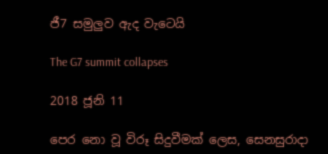ජී7 සමුලුව ඇද වැටෙයි

The G7 summit collapses

2018 ජූනි 11

පෙර නො වූ විරූ සිදුවීමක් ලෙස, සෙනසුරාදා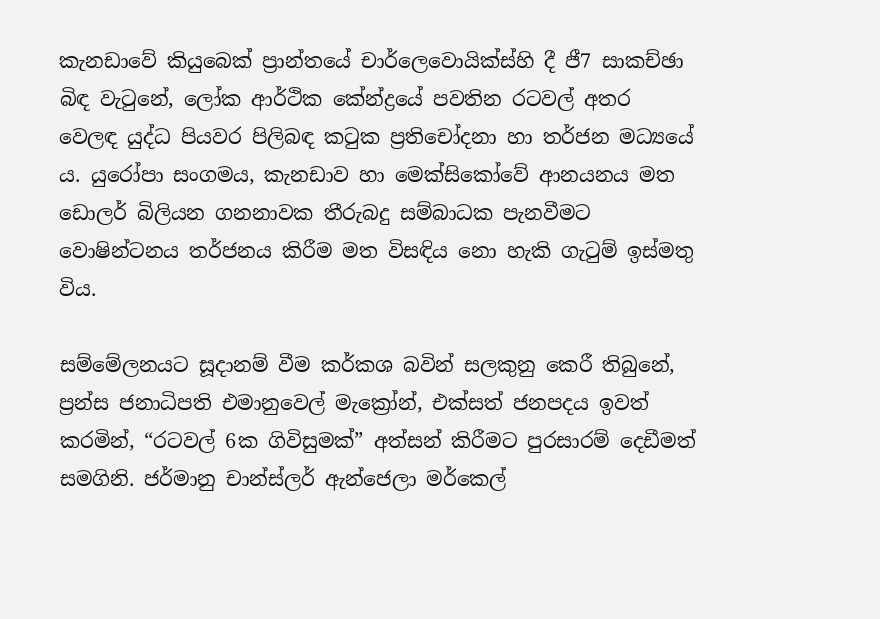කැනඩාවේ කියුබෙක් ප්‍රාන්තයේ චාර්ලෙවොයික්ස්හි දී ජී7 සාකච්ඡා බිඳ වැටුනේ, ලෝක ආර්ථික කේන්ද්‍රයේ පවතින රටවල් අතර වෙලඳ යුද්ධ පියවර පිලිබඳ කටුක ප්‍රතිචෝදනා හා තර්ජන මධ්‍යයේ ය. යුරෝපා සංගමය, කැනඩාව හා මෙක්සිකෝවේ ආනයනය මත ඩොලර් බිලියන ගනනාවක තීරුබදු සම්බාධක පැනවීමට වොෂින්ටනය තර්ජනය කිරීම මත විසඳිය නො හැකි ගැටුම් ඉස්මතු විය.

සම්මේලනයට සූදානම් වීම කර්කශ බවින් සලකුනු කෙරී තිබුනේ, ප්‍රන්ස ජනාධිපති එමානුවෙල් මැක්‍රෝන්, එක්සත් ජනපදය ඉවත් කරමින්, “රටවල් 6ක ගිවිසුමක්” අත්සන් කිරීමට පුරසාරම් දෙඩීමත් සමගිනි. ජර්මානු චාන්ස්ලර් ඇන්ජෙලා මර්කෙල්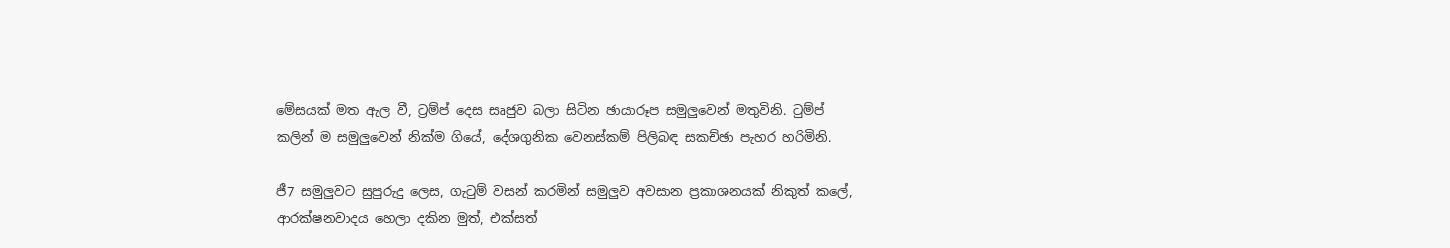මේසයක් මත ඇල වී, ට්‍රම්ප් දෙස සෘජුව බලා සිටින ඡායාරූප සමුලුවෙන් මතුවිනි. ටුම්ප් කලින් ම සමුලුවෙන් නික්ම ගියේ, දේශගුනික වෙනස්කම් පිලිබඳ සකච්ඡා පැහර හරිමිනි.

ජී7 සමුලුවට සුපුරුදු ලෙස, ගැටුම් වසන් කරමින් සමුලුව අවසාන ප්‍රකාශනයක් නිකුත් කලේ, ආරක්ෂනවාදය හෙලා දකින මුත්, එක්සත්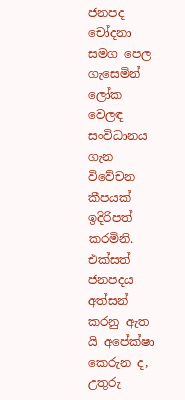ජනපද චෝදනා සමග පෙල ගැසෙමින් ලෝක වෙලඳ සංවිධානය ගැන විවේචන කීපයක් ඉදිරිපත් කරමිනි. එක්සත් ජනපදය අත්සන් කරනු ඇත යි අපේක්ෂා කෙරුන ද, උතුරු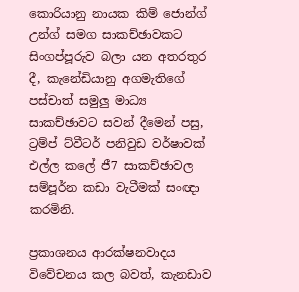කොරියානු නායක කිම් ජොන්ග් උන්ග් සමග සාකච්ඡාවකට සිංගප්පූරුව බලා යන අතරතුර දී, කැනේඩියානු අගමැතිගේ පස්චාත් සමුලු මාධ්‍ය සාකච්ඡාවට සවන් දීමෙන් පසු, ට්‍රම්ප් ට්වීටර් පනිවුඩ වර්ෂාවක් එල්ල කලේ ජී7 සාකච්ඡාවල සම්පූර්න කඩා වැටීමක් සංඥා කරමිනි.

ප්‍රකාශනය ආරක්ෂනවාදය විවේචනය කල බවත්, කැනඩාව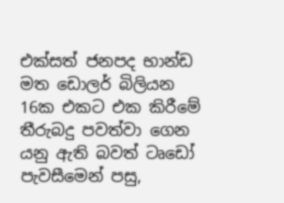එක්සත් ජනපද භාන්ඩ මත ඩොලර් බිලියන 16ක එකට එක කිරීමේ තීරුබදු පවත්වා ගෙන යනු ඇති බවත් ටෘඩෝ පැවසීමෙන් පසු,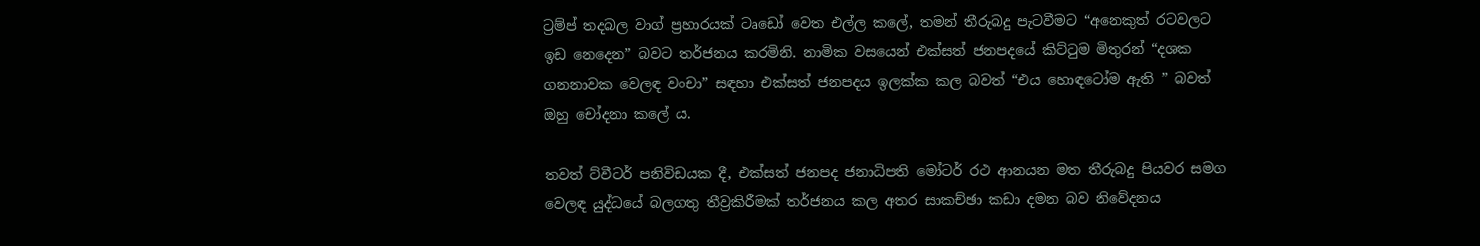ට්‍රම්ප් තදබල වාග් ප්‍රහාරයක් ටෘඩෝ වෙත එල්ල කලේ, තමන් තීරුබදු පැටවීමට “අනෙකුත් රටවලට ඉඩ නෙදෙන” බවට තර්ජනය කරමිනි. නාමික වසයෙන් එක්සත් ජනපදයේ කිට්ටුම මිතුරන් “දශක ගනනාවක වෙලඳ වංචා” සඳහා එක්සත් ජනපදය ඉලක්ක කල බවත් “එය හොඳටෝම ඇති ” බවත් ඔහු චෝදනා කලේ ය.

තවත් ට්වීටර් පනිවිඩයක දී, එක්සත් ජනපද ජනාධිපති මෝටර් රථ ආනයන මත තීරුබදු පියවර සමග වෙලඳ යුද්ධයේ බලගතු තීව්‍රකිරීමක් තර්ජනය කල අතර සාකච්ඡා කඩා දමන බව නිවේදනය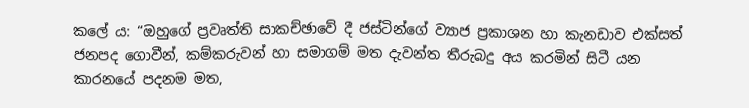කලේ ය: “ඔහුගේ ප්‍රවෘත්ති සාකච්ඡාවේ දී ජස්ටින්ගේ ව්‍යාජ ප්‍රකාශන හා කැනඩාව එක්සත් ජනපද ගොවීන්, කම්කරුවන් හා සමාගම් මත දැවන්ත තීරුබදු අය කරමින් සිටී යන කාරනයේ පදනම මත,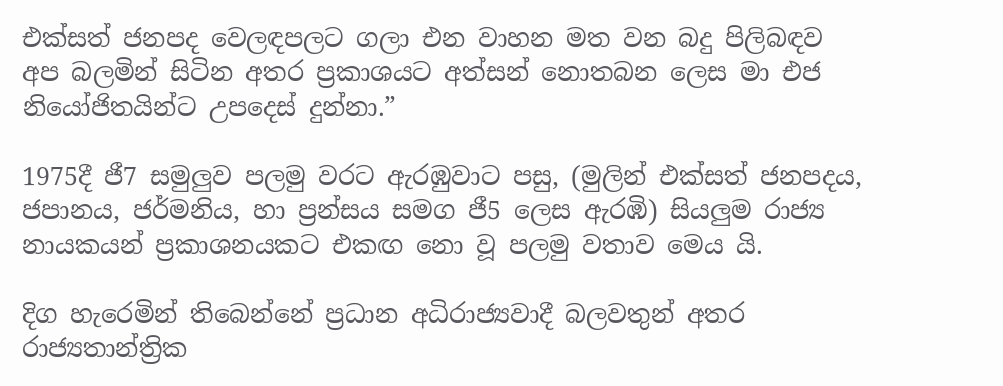එක්සත් ජනපද වෙලඳපලට ගලා එන වාහන මත වන බදු පිලිබඳව අප බලමින් සිටින අතර ප්‍රකාශයට අත්සන් නොතබන ලෙස මා එජ නියෝජිතයින්ට උපදෙස් දුන්නා.”

1975දී ජී7 සමුලුව පලමු වරට ඇරඹුවාට පසු, (මුලින් එක්සත් ජනපදය, ජපානය, ජර්මනිය, හා ප්‍රන්සය සමග ජී5 ලෙස ඇරඹි) සියලුම රාජ්‍ය නායකයන් ප්‍රකාශනයකට එකඟ නො වූ පලමු වතාව මෙය යි.

දිග හැරෙමින් තිබෙන්නේ ප්‍රධාන අධිරාජ්‍යවාදී බලවතුන් අතර රාජ්‍යතාන්ත්‍රික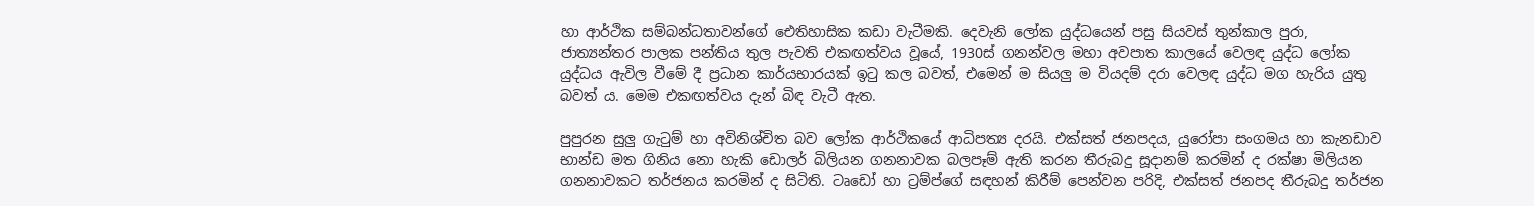හා ආර්ථික සම්බන්ධතාවන්ගේ ඓතිහාසික කඩා වැටීමකි. දෙවැනි ලෝක යුද්ධයෙන් පසු සියවස් තුන්කාල පුරා, ජාත්‍යන්තර පාලක පන්තිය තුල පැවති එකඟත්වය වූයේ, 1930ස් ගනන්වල මහා අවපාත කාලයේ වෙලඳ යුද්ධ ලෝක යුද්ධය ඇවිල වීමේ දී ප්‍රධාන කාර්යභාරයක් ඉටු කල බවත්, එමෙන් ම සියලු ම වියදම් දරා වෙලඳ යුද්ධ මග හැරිය යුතු බවත් ය. මෙම එකඟත්වය දැන් බිඳ වැටී ඇත.

පුපුරන සුලු ගැටුම් හා අවිනිශ්චිත බව ලෝක ආර්ථිකයේ ආධිපත්‍ය දරයි. එක්සත් ජනපදය, යුරෝපා සංගමය හා කැනඩාව භාන්ඩ මත ගිනිය නො හැකි ඩොලර් බිලියන ගනනාවක බලපෑම් ඇති කරන තීරුබදු සූදානම් කරමින් ද රක්ෂා මිලියන ගනනාවකට තර්ජනය කරමින් ද සිටිති. ටෘඩෝ හා ට්‍රම්ප්ගේ සඳහන් කිරීම් පෙන්වන පරිදි, එක්සත් ජනපද තීරුබදු තර්ජන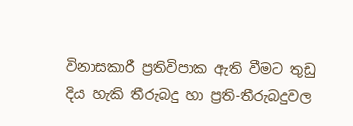විනාසකාරී ප්‍රතිවිපාක ඇති වීමට තුඩු දිය හැකි තීරුබදු හා ප්‍රති-තීරුබදුවල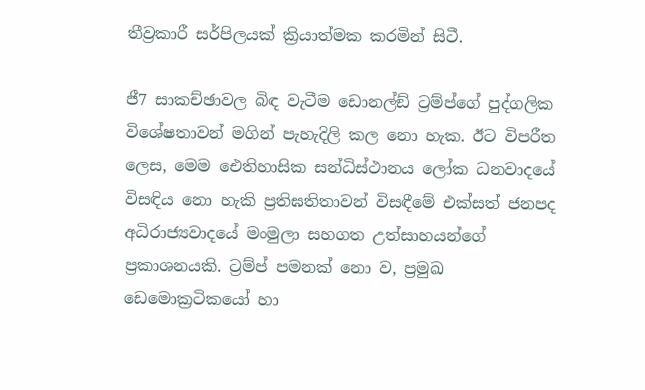තීව්‍රකාරී සර්පිලයක් ක්‍රියාත්මක කරමින් සිටී.

ජී7 සාකච්ඡාවල බිඳ වැටීම ඩොනල්ඞ් ට්‍රම්ප්ගේ පුද්ගලික විශේෂතාවන් මගින් පැහැදිලි කල නො හැක. ඊට විපරීත ලෙස, මෙම ඓතිහාසික සන්ධිස්ථානය ලෝක ධනවාදයේ විසඳිය නො හැකි ප්‍රතිඝතිතාවන් විසඳීමේ එක්සත් ජනපද අධිරාජ්‍යවාදයේ මංමුලා සහගත උත්සාහයන්ගේ ප්‍රකාශනයකි. ට්‍රම්ප් පමනක් නො ව, ප්‍රමුඛ ඩෙමොක්‍රටිකයෝ හා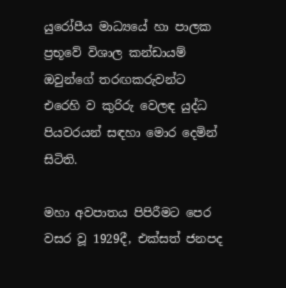යුරෝපීය මාධ්‍යයේ හා පාලක ප්‍රභූවේ විශාල කන්ඩායම් ඔවුන්ගේ තරඟකරුවන්ට එරෙහි ව කුරිරු වෙලඳ යුද්ධ පියවරයන් සඳහා මොර දෙමින් සිටිති.

මහා අවපාතය පිපිරීමට පෙර වසර වූ 1929දී, එක්සත් ජනපද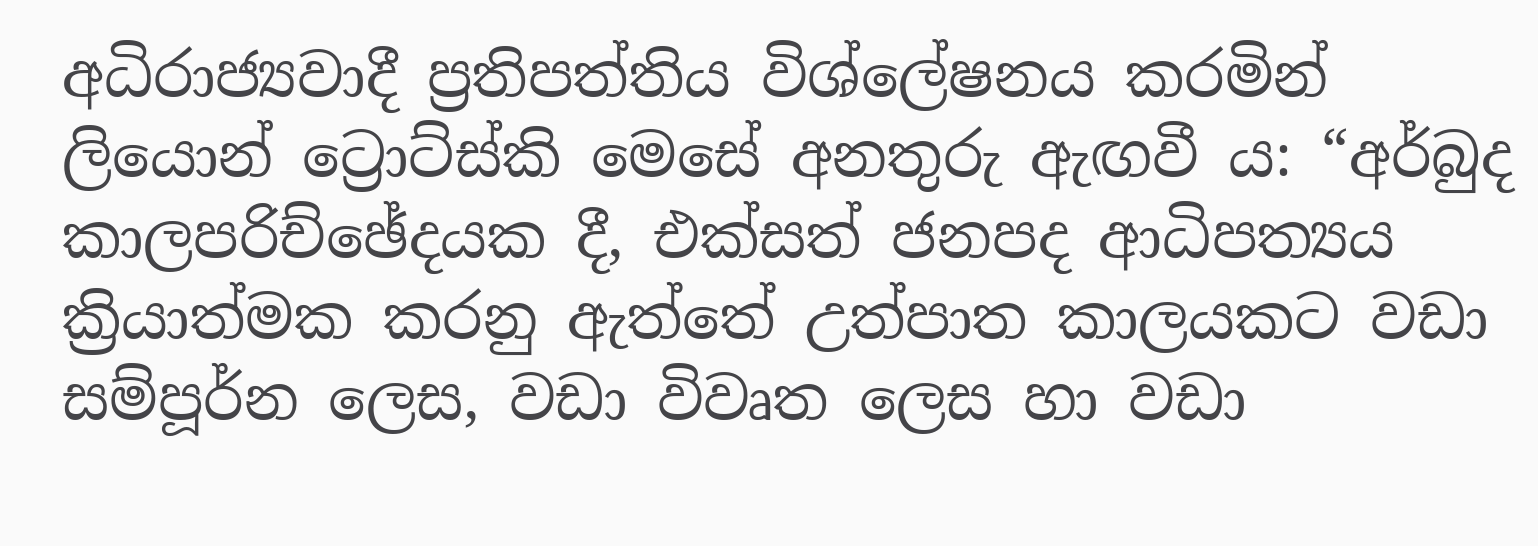අධිරාජ්‍යවාදී ප්‍රතිපත්තිය විශ්ලේෂනය කරමින් ලියොන් ට්‍රොට්ස්කි මෙසේ අනතුරු ඇඟවී ය: “අර්බුද කාලපරිච්ඡේදයක දී, එක්සත් ජනපද ආධිපත්‍යය ක්‍රියාත්මක කරනු ඇත්තේ උත්පාත කාලයකට වඩා සම්පූර්න ලෙස, වඩා විවෘත ලෙස හා වඩා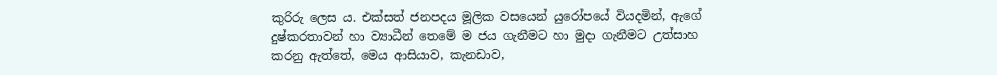කුරිරු ලෙස ය. එක්සත් ජනපදය මූලික වසයෙන් යුරෝපයේ වියදමින්, ඇගේ දුෂ්කරතාවන් හා ව්‍යාධීන් තෙමේ ම ජය ගැනීමට හා මුදා ගැනීමට උත්සාහ කරනු ඇත්තේ, මෙය ආසියාව, කැනඩාව,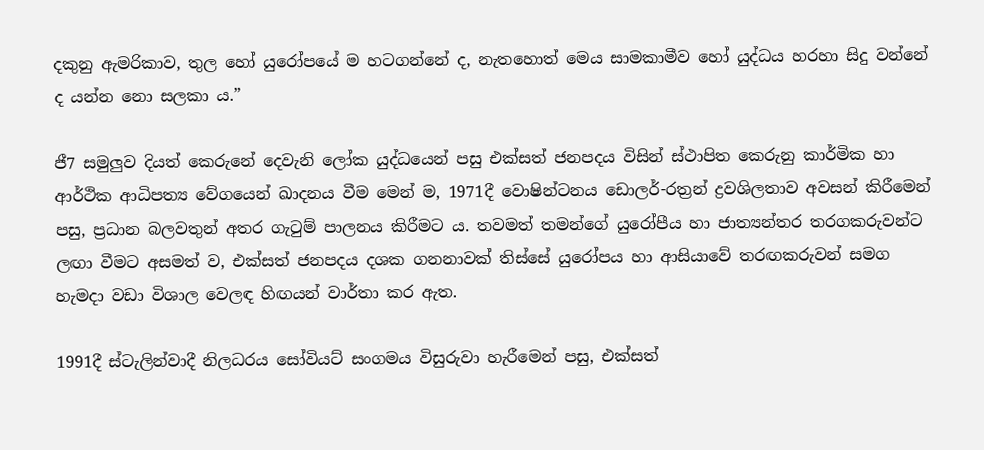දකුනු ඇමරිකාව, තුල හෝ යුරෝපයේ ම හටගන්නේ ද, නැතහොත් මෙය සාමකාමීව හෝ යුද්ධය හරහා සිදු වන්නේ ද යන්න නො සලකා ය.”

ජී7 සමුලුව දියත් කෙරුනේ දෙවැනි ලෝක යුද්ධයෙන් පසු එක්සත් ජනපදය විසින් ස්ථාපිත කෙරුනු කාර්මික හා ආර්ථික ආධිපත්‍ය වේගයෙන් ඛාදනය වීම මෙන් ම, 1971දී වොෂින්ටනය ඩොලර්-රත්‍රන් ද්‍රවශිලතාව අවසන් කිරීමෙන් පසු, ප්‍රධාන බලවතුන් අතර ගැටුම් පාලනය කිරීමට ය. තවමත් තමන්ගේ යුරෝපීය හා ජාත්‍යන්තර තරගකරුවන්ට ලඟා වීමට අසමත් ව, එක්සත් ජනපදය දශක ගනනාවක් තිස්සේ යුරෝපය හා ආසියාවේ තරඟකරුවන් සමග හැමදා වඩා විශාල වෙලඳ හිඟයන් වාර්තා කර ඇත.

1991දී ස්ටැලින්වාදී නිලධරය සෝවියට් සංගමය විසුරුවා හැරීමෙන් පසු, එක්සත්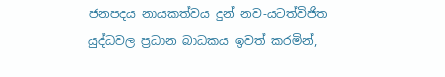ජනපදය නායකත්වය දුන් නව-යටත්විජිත යුද්ධවල ප්‍රධාන බාධකය ඉවත් කරමින්,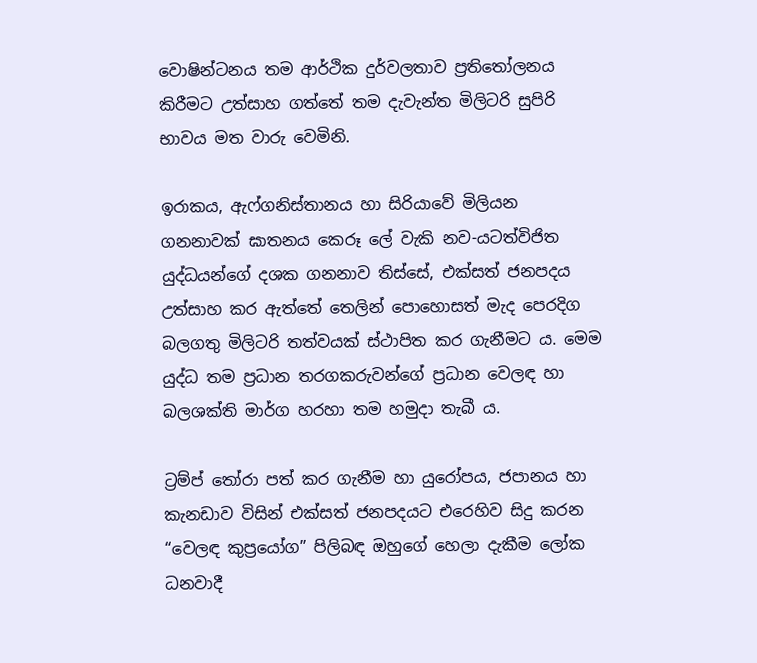වොෂින්ටනය තම ආර්ථික දුර්වලතාව ප්‍රතිතෝලනය කිරීමට උත්සාහ ගත්තේ තම දැවැන්ත මිලිටරි සුපිරි භාවය මත වාරු වෙමිනි.

ඉරාකය, ඇෆ්ගනිස්තානය හා සිරියාවේ මිලියන ගනනාවක් ඝාතනය කෙරූ ලේ වැකි නව-යටත්විජිත යුද්ධයන්ගේ දශක ගනනාව තිස්සේ, එක්සත් ජනපදය උත්සාහ කර ඇත්තේ තෙලින් පොහොසත් මැද පෙරදිග බලගතු මිලිටරි තත්වයක් ස්ථාපිත කර ගැනීමට ය. මෙම යුද්ධ තම ප්‍රධාන තරගකරුවන්ගේ ප්‍රධාන වෙලඳ හා බලශක්ති මාර්ග හරහා තම හමුදා තැබී ය.

ට්‍රම්ප් තෝරා පත් කර ගැනීම හා යුරෝපය, ජපානය හා කැනඩාව විසින් එක්සත් ජනපදයට එරෙහිව සිදු කරන “වෙලඳ කුප්‍රයෝග” පිලිබඳ ඔහුගේ හෙලා දැකීම ලෝක ධනවාදී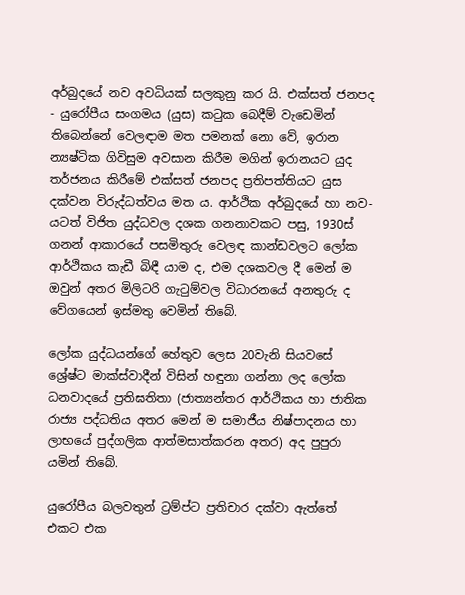අර්බුදයේ නව අවධියක් සලකුනු කර යි. එක්සත් ජනපද - යුරෝපීය සංගමය (යුස) කටුක බෙදීම් වැඩෙමින් තිබෙන්නේ වෙලඳාම මත පමනක් නො වේ, ඉරාන න්‍යෂ්ටික ගිවිසුම අවසාන කිරීම මගින් ඉරානයට යුද තර්ජනය කිරීමේ එක්සත් ජනපද ප්‍රතිපත්තියට යුස දක්වන විරුද්ධත්වය මත ය. ආර්ථික අර්බුදයේ හා නව-යටත් විජිත යුද්ධවල දශක ගනනාවකට පසු, 1930ස් ගනන් ආකාරයේ පසමිතුරු වෙලඳ කාන්ඩවලට ලෝක ආර්ථිකය කැඩී බිඳී යාම ද, එම දශකවල දී මෙන් ම ඔවුන් අතර මිලිටරි ගැටුම්වල විධාරනයේ අනතුරු ද වේගයෙන් ඉස්මතු වෙමින් තිබේ.

ලෝක යුද්ධයන්ගේ හේතුව ලෙස 20වැනි සියවසේ ශ්‍රේෂ්ට මාක්ස්වාදීන් විසින් හඳුනා ගන්නා ලද ලෝක ධනවාදයේ ප්‍රතිඝතිතා (ජාත්‍යන්තර ආර්ථිකය හා ජාතික රාජ්‍ය පද්ධතිය අතර මෙන් ම සමාජීය නිෂ්පාදනය හා ලාභයේ පුද්ගලික ආත්මසාත්කරන අතර) අද පුපුරා යමින් තිබේ.

යුරෝපීය බලවතුන් ට්‍රම්ප්ට ප්‍රතිචාර දක්වා ඇත්තේ එකට එක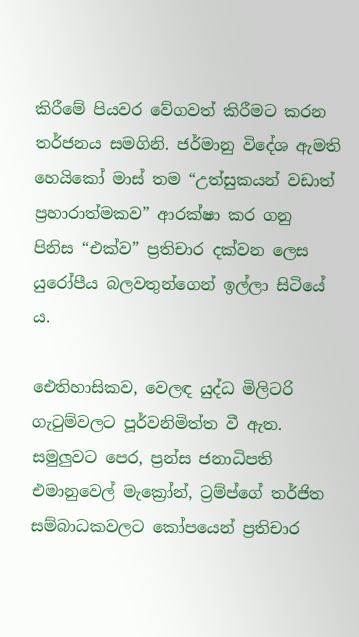කිරීමේ පියවර වේගවත් කිරීමට කරන තර්ජනය සමගිනි. ජර්මානු විදේශ ඇමති හෙයිකෝ මාස් තම “උත්සුකයන් වඩාත් ප්‍රහාරාත්මකව” ආරක්ෂා කර ගනු පිනිස “එක්ව” ප්‍රතිචාර දක්වන ලෙස යුරෝපීය බලවතුන්ගෙන් ඉල්ලා සිටියේ ය.

ඓතිහාසිකව, වෙලඳ යුද්ධ මිලිටරි ගැටුම්වලට පූර්වනිමිත්ත වී ඇත. සමුලුවට පෙර, ප්‍රන්ස ජනාධිපති එමානුවෙල් මැක්‍රෝන්, ට්‍රම්ප්ගේ තර්ජිත සම්බාධකවලට කෝපයෙන් ප්‍රතිචාර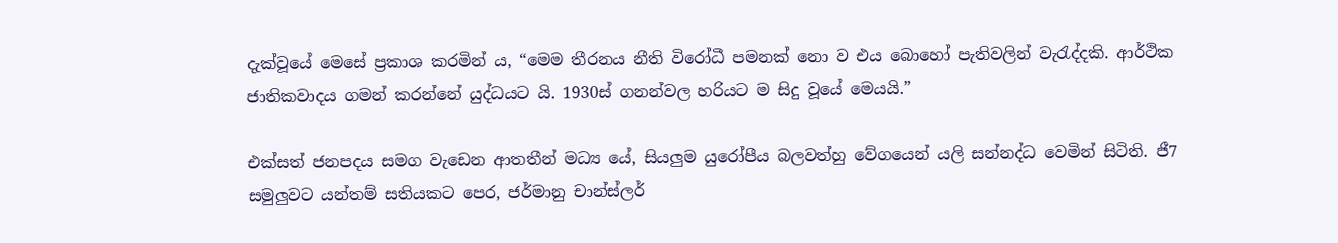දැක්වූයේ මෙසේ ප්‍රකාශ කරමින් ය, “මෙම තීරනය නීති විරෝධී පමනක් නො ව එය බොහෝ පැතිවලින් වැරැද්දකි. ආර්ථික ජාතිකවාදය ගමන් කරන්නේ යුද්ධයට යි. 1930ස් ගනන්වල හරියට ම සිදු වූයේ මෙයයි.”

එක්සත් ජනපදය සමග වැඩෙන ආතතීන් මධ්‍ය යේ, සියලුම යුරෝපීය බලවත්හු වේගයෙන් යලි සන්නද්ධ වෙමින් සිටිති. ජී7 සමුලුවට යන්තම් සතියකට පෙර, ජර්මානු චාන්ස්ලර්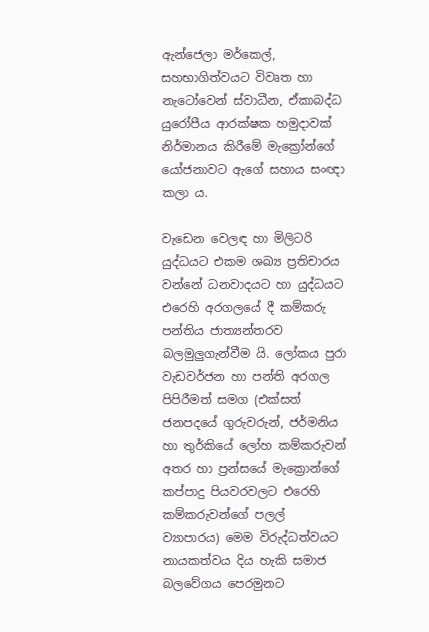ඇන්ජෙලා මර්කෙල්, සහභාගිත්වයට විවෘත හා නැටෝවෙන් ස්වාධීන, ඒකාබද්ධ යුරෝපීය ආරක්ෂක හමුදාවක් නිර්මානය කිරීමේ මැක්‍රෝන්ගේ යෝජනාවට ඇගේ සහාය සංඥා කලා ය.

වැඩෙන වෙලඳ හා මිලිටරි යුද්ධයට එකම ශඛ්‍ය ප්‍රතිචාරය වන්නේ ධනවාදයට හා යුද්ධයට එරෙහි අරගලයේ දී කම්කරු පන්තිය ජාත්‍යන්තරව බලමුලුගැන්වීම යි. ලෝකය පුරා වැඩවර්ජන හා පන්ති අරගල පිපිරීමත් සමග (එක්සත් ජනපදයේ ගුරුවරුන්, ජර්මනිය හා තුර්කියේ ලෝහ කම්කරුවන් අතර හා ප්‍රන්සයේ මැක්‍රොන්ගේ කප්පාදු පියවරවලට එරෙහි කම්කරුවන්ගේ පලල් ව්‍යාපාරය) මෙම විරුද්ධත්වයට නායකත්වය දිය හැකි සමාජ බලවේගය පෙරමුනට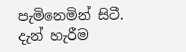පැමිනෙමින් සිටී. දැන් හැරීම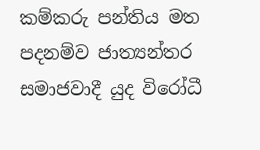කම්කරු පන්තිය මත පදනම්ව ජාත්‍යන්තර සමාජවාදී යුද විරෝධී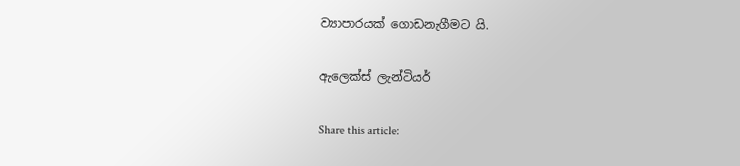ව්‍යාපාරයක් ගොඩනැගීමට යි.

ඇලෙක්ස් ලැන්ටියර්

Share this article: